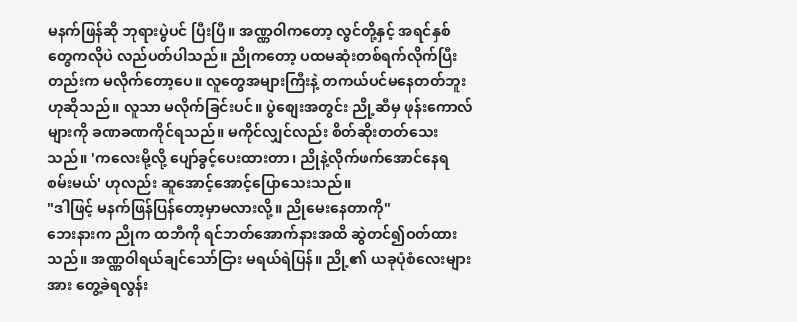မနက်ဖြန်ဆို ဘုရားပွဲပင် ပြီးပြီ။ အဏ္ဏဝါကတော့ လွင်တို့နှင့် အရင်နှစ်တွေကလိုပဲ လည်ပတ်ပါသည်။ ညိုကတော့ ပထမဆုံးတစ်ရက်လိုက်ပြီးတည်းက မလိုက်တော့ပေ။ လူတွေအများကြီးနဲ့ တကယ်ပင်မနေတတ်ဘူးဟုဆိုသည်။ လူသာ မလိုက်ခြင်းပင်။ ပွဲစျေးအတွင်း ညို့ဆီမှ ဖုန်းကောလ်များကို ခဏခဏကိုင်ရသည်။ မကိုင်လျှင်လည်း စိတ်ဆိုးတတ်သေးသည်။ 'ကလေးမို့လို့ ပျော်ခွင့်ပေးထားတာ၊ ညိုနဲ့လိုက်ဖက်အောင်နေရစမ်းမယ်' ဟုလည်း ဆူအောင့်အောင့်ပြောသေးသည်။
"ဒါဖြင့် မနက်ဖြန်ပြန်တော့မှာမလားလို့။ ညိုမေးနေတာကို"
ဘေးနားက ညိုက ထဘီကို ရင်ဘတ်အောက်နားအထိ ဆွဲတင်၍ဝတ်ထားသည်။ အဏ္ဏဝါရယ်ချင်သော်ငြား မရယ်ရဲပြန်။ ညို့၏ ယခုပုံစံလေးများအား တွေ့ခဲရလွန်း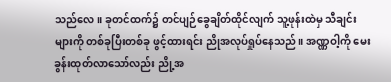သည်လေ။ ခုတင်ထက်၌ တင်ပျဉ်ခွေချိတ်ထိုင်လျက် သူ့ဖုန်းထဲမှ သီချင်းများကို တစ်ခုပြီးတစ်ခု ဖွင့်ထားရင်း ညိုအလုပ်ရှုပ်နေသည်။ အဏ္ဏဝါ့ကို မေးခွန်းထုတ်လာသော်လည်း ညို့အ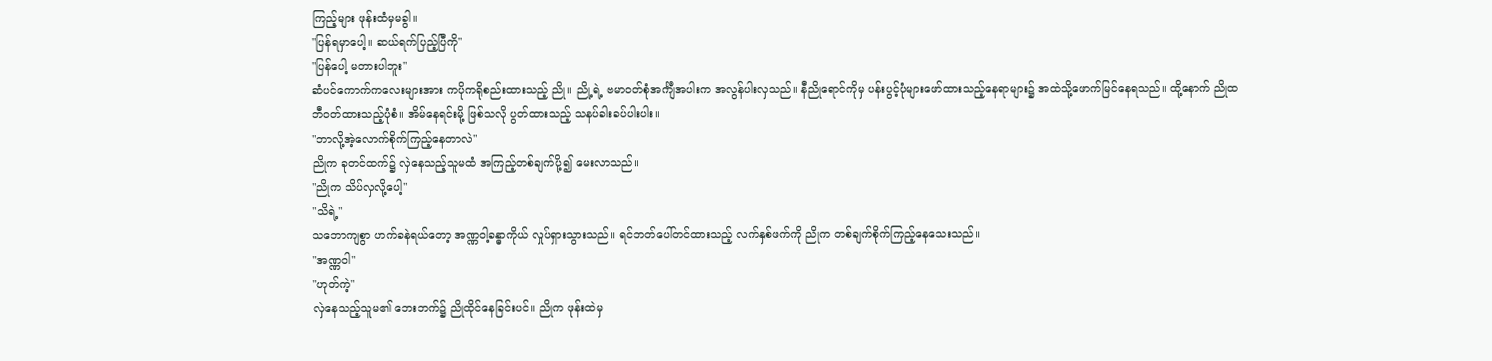ကြည့်များ ဖုန်းထံမှမခွါ။
"ပြန်ရမှာပေါ့။ ဆယ်ရက်ပြည့်ပြီကို"
"ပြန်ပေါ့ မတားပါဘူး"
ဆံပင်ကောက်ကလေးများအား ကပိုကရိုစည်းထားသည့် ညို။ ညို့ရဲ့ ဗမာဝတ်စုံအင်္ကျီအပါးက အလွန်ပါးလှသည်။ နီညိုရောင်ကိုမှ ပန်းပွင့်ပုံများဖော်ထားသည့်နေရာများ၌ အထဲသို့ဖောက်မြင်နေရသည်။ ထို့နောက် ညိုထဘီဝတ်ထားသည့်ပုံစံ။ အိမ်နေရင်းမို့ ဖြစ်သလို ပွတ်ထားသည့် သနပ်ခါးခပ်ပါးပါး။
"ဘာလို့အဲ့လောက်စိုက်ကြည့်နေတာလဲ"
ညိုက ခုတင်ထက်၌ လှဲနေသည့်သူမထံ အကြည့်တစ်ချက်ပို့၍ မေးလာသည်။
"ညိုက သိပ်လှလို့ပေါ့"
"သိရဲ့"
သဘောကျစွာ ဟက်ခနဲရယ်တော့ အဏ္ဏဝါ့ခန္ဓာကိုယ် လှုပ်ရှားသွားသည်။ ရင်ဘတ်ပေါ်တင်ထားသည့် လက်နှစ်ဖက်ကို ညိုက တစ်ချက်စိုက်ကြည့်နေသေးသည်။
"အဏ္ဏဝါ"
"ဟုတ်ကဲ့"
လှဲနေသည့်သူမ၏ ဘေးဘက်၌ ညိုထိုင်နေခြင်းပင်။ ညိုက ဖုန်းထဲမှ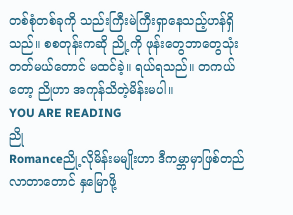တစ်စုံတစ်ခုကို သည်းကြီးမဲကြီးရှာနေသည့်ဟန်ရှိသည်။ စစတုန်းကဆို ညို့ကို ဖုန်းတွေဘာတွေသုံးတတ်မယ်တောင် မထင်ခဲ့။ ရယ်ရသည်။ တကယ်တော့ ညိုဟာ အကုန်သိတဲ့မိန်းမပါ။
YOU ARE READING
ညို
Romanceညို့လိုမိန်းမမျိုးဟာ ဒီကမ္ဘာမှာဖြစ်တည်လာတာတောင် နှမြောဖို့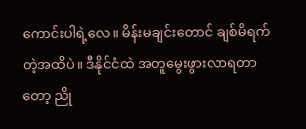ကောင်းပါရဲ့လေ။ မိန်းမချင်းတောင် ချစ်မိရက်တဲ့အထိပဲ။ ဒီနိုင်ငံထဲ အတူမွေးဖွားလာရတာတော့ ညို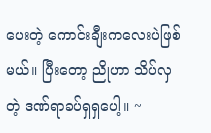ပေးတဲ့ ကောင်းချီးကလေးပဲဖြစ်မယ်။ ပြီးတော့ ညိုဟာ သိပ်လှတဲ့ ဒဏ်ရာခပ်ရှရှပေါ့။ ~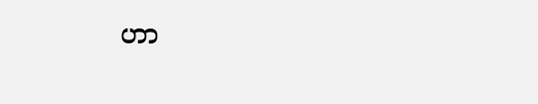ဟာ